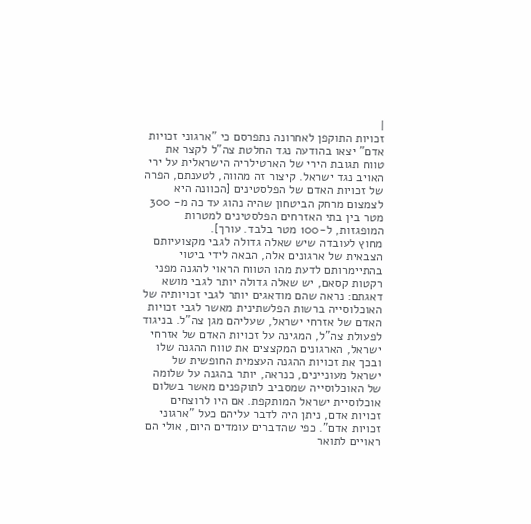|
זכויות התוקפן לאחרונה נתפרסם כי "ארגוני זכויות אדם" יצאו בהודעה נגד החלטת צה"ל לקצר את טווח תגובת הירי של הארטילריה הישראלית על ירי האויב נגד ישראל. קיצור זה מהווה, לטענתם, הפרה של זכויות האדם של הפלסטינים [הכוונה היא לצמצום מרחק הביטחון שהיה נהוג עד כה מ- 300 מטר בין בתי האזרחים הפלסטינים למטרות המופגזות, ל-100 מטר בלבד. עורך].
מחוץ לעובדה שיש שאלה גדולה לגבי מקצועיותם הצבאית של ארגונים אלה, הבאה לידי ביטוי בהתיימרותם לדעת מהו הטווח הראוי להגנה מפני רקטות קסאם, יש שאלה גדולה יותר לגבי מושא דאגתם: נראה שהם מודאגים יותר לגבי זכויותיה של האוכלוסייה ברשות הפלשתינית מאשר לגבי זכויות האדם של אזרחי ישראל, שעליהם מגן צה"ל. בניגוד לפעולת צה"ל, המגינה על זכויות האדם של אזרחי ישראל, הארגונים המקצצים את טווח ההגנה שלו ובכך את זכויות ההגנה העצמית החופשית של ישראל מעוניינים, כנראה, יותר בהגנה על שלומה של האוכלוסייה שמסביב לתוקפנים מאשר בשלום אוכלוסיית ישראל המותקפת. אם היו לרוצחים זכויות אדם, ניתן היה לדבר עליהם כעל "ארגוני זכויות אדם". כפי שהדברים עומדים היום, אולי הם ראויים לתואר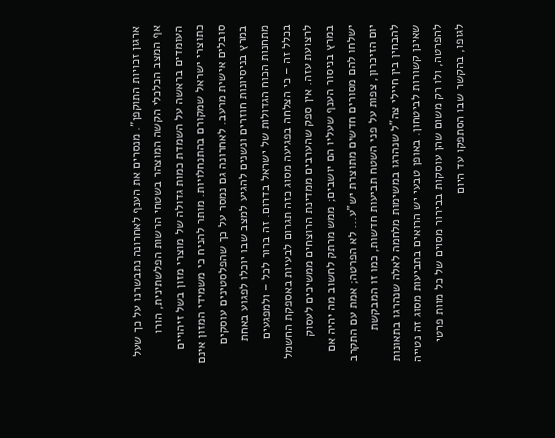ארגון זכויות התוקפן". מנסרים את הענף לאחרונה נתבשרנו על כך שעל אף המצב הכלכלי הקשה המוצהר בשטחי הרשות הפלשתינית, הורו העומדים בראשה על השמדת כמות גדולה של מוצרי מזון בשל זיהויים כתוצרי ישראל שמקורם בהתנחלויות. מותר להניח כי משמידי המזון אינם סובלים אישית מרעב. לאחרונה גם נמסר על כך שהפלסטינים עוסקים במרץ בניסיונות חוזרים ונשנים להגיע למצב שבו יוכלו לפגוע באחת מתחנות הכוח הגדולות של ישראל בדרום. זה ברור לכל – ולמפגעים בכלל זה – כי הצלחה בפגיעה מסוג כזה תגרום לבעיות באספקת החשמל לרצועת עזה. אין ספק שהערבים ממדינת הרוצחים ממשיכים לעסוק במרץ בניסור הענף שעליו הם יושבים; ממש מרתק לחשוב מה יהיה אם ישלחו להם מסורים חדשים מתוצרת יש"ע... לא הפרטה; אמת עם התקרב יום הזיכרון, צפות על פני השטח תביעות חדשות, כמו זו המבקשת להבחין בין חיילי צה"ל שנהרגו במשימות מלחמה לאלה שנהרגו בתאונות שאינן קשורות לביטחון. באופן טבעי יש הרואים בתביעות מסוג זה נטייה להפרטה, ולו רק משום שהן עוסקות בבירור מסוים של כל מוות פרטי לגופו, בהקשר שבו הסתפקו עד היום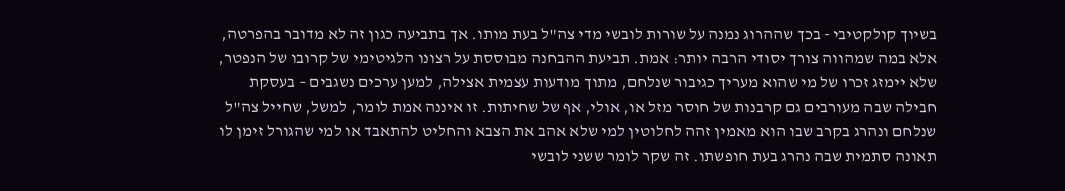בשיוך קולקטיבי - בכך שההרוג נמנה על שורות לובשי מדי צה"ל בעת מותו. אך בתביעה כגון זה לא מדובר בהפרטה, אלא במה שמהווה צורך יסודי הרבה יותר: אמת. תביעת ההבחנה מבוססת על רצונו הלגיטימי של קרובו של הנפטר, שלא יימזג זכרו של מי שהוא מעריך כגיבור שנלחם, מתוך מודעות עצמית אצילה, למען ערכים נשגבים – בעסקת חבילה שבה מעורבים גם קרבנות של חוסר מזל או, אולי, אף של שחיתות. זו איננה אמת לומר, למשל, שחייל צה"ל שנלחם ונהרג בקרב שבו הוא מאמין זהה לחלוטין למי שלא אהב את הצבא והחליט להתאבד או למי שהגורל זימן לו תאונה סתמית שבה נהרג בעת חופשתו. זה שקר לומר ששני לובשי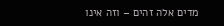מדים אלה זהים – וזה אינו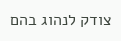צודק לנהוג בהם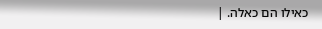כאילו הם כאלה. |